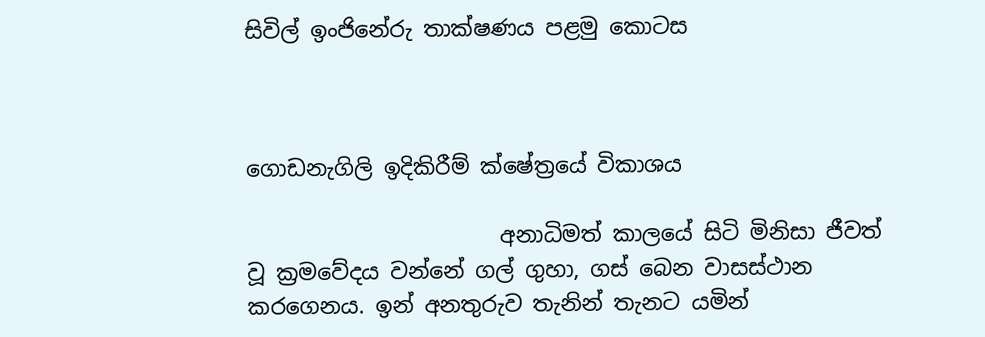සිවිල් ඉංජිනේරු තාක්ෂණය පළමු කොටස



ගොඩනැගිලි ඉදිකිරීම් ක්ෂේත්‍රයේ විකාශය

                       අනාධිමත් කාලයේ සිටි මිනිසා ජීවත් වූ ක්‍රමවේදය වන්නේ ගල් ගුහා, ගස් බෙන වාසස්ථාන කරගෙනය. ඉන් අනතුරුව තැනින් තැනට යමින්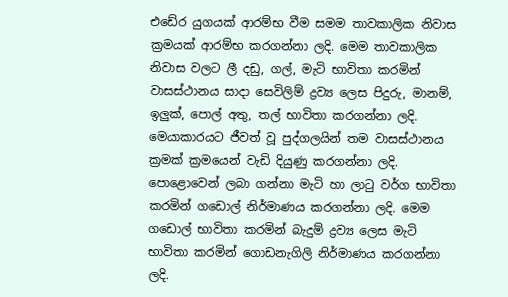එඩේර යුගයක් ආරම්භ වීම සමම තාවකාලික නිවාස ක්‍රමයක් ආරම්භ කරගන්නා ලදි. මෙම තාවකාලික නිවාස වලට ලී දඩු, ගල්, මැටි භාවිතා කරමින් වාසස්ථානය සාදා සෙවිලිම් ද්‍රව්‍ය ලෙස පිදුරු, මානම්, ඉලුක්, පොල් අතු, තල් භාවිතා කරගන්නා ලදි. මෙයාකාරයට ජීවත් වූ පුද්ගලයින් තම වාසස්ථානය ක්‍රමක් ක්‍රමයෙන් වැඩි දියුණු කරගන්නා ලදි. පොළොවෙන් ලබා ගන්නා මැටි හා ලාටු වර්ග භාවිතා කරමින් ගඩොල් නිර්මාණය කරගන්නා ලදි. මෙම ගඩොල් භාවිතා කරමින් බැදුම් ද්‍රව්‍ය ලෙස මැටි භාවිතා කරමින් ගොඩනැගිලි නිර්මාණය කරගන්නා ලදි.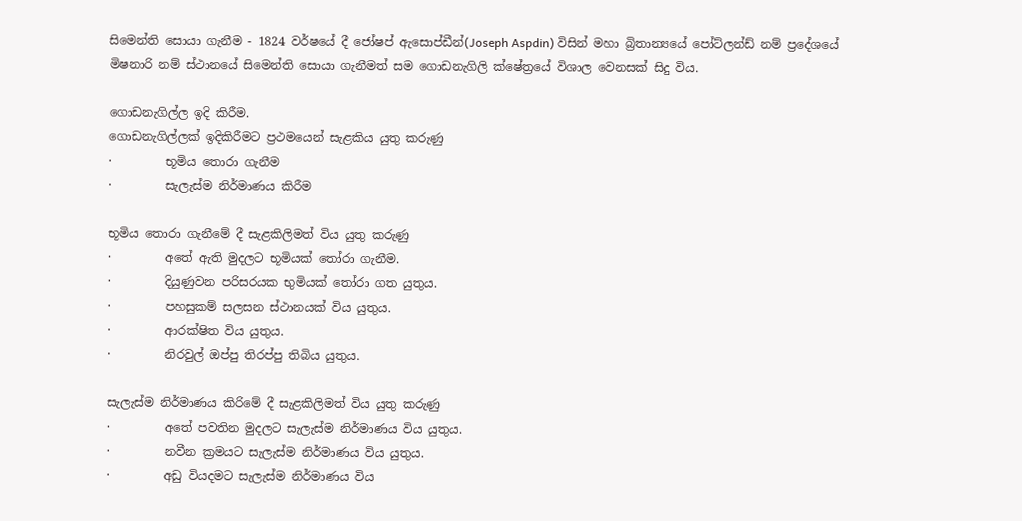සිමෙන්ති සොයා ගැනීම - 1824 වර්ෂයේ දී ජෝෂප් ඇසොප්ඩීන්(Joseph Aspdin) විසින් මහා බ්‍රිතාන්‍යයේ පෝට්ලන්ඩ් නම් ප්‍රදේශයේ මිෂනාරි නම් ස්ථානයේ සිමෙන්ති සොයා ගැනීමත් සම ගොඩනැගිලි ක්ෂේත්‍රයේ විශාල වෙනසක් සිදු විය.

ගොඩනැගිල්ල ඉදි කිරීම.
ගොඩනැගිල්ලක් ඉදිකිරීමට ප්‍රථමයෙන් සැළකිය යුතු කරුණු
·         භූමිය තොරා ගැනීම
·         සැලැස්ම නිර්මාණය කිරීම

භූමිය තොරා ගැනීමේ දී සැළකිලිමත් විය යුතු කරුණු
·         අතේ ඇති මුදලට භූමියක් තෝරා ගැනීම.
·         දියුණුවන පරිසරයක භුමියක් තෝරා ගත යුතුය.
·         පහසුකම් සලසන ස්ථානයක් විය යුතුය.
·         ආරක්ෂිත විය යුතුය.
·         නිරවුල් ඔප්පු තිරප්පු තිබිය යුතුය.

සැලැස්ම නිර්මාණය කිරිමේ දී සැළකිලිමත් විය යුතු කරුණු
·         අතේ පවතින මුදලට සැලැස්ම නිර්මාණය විය යුතුය.
·         නවීන ක්‍රමයට සැලැස්ම නිර්මාණය විය යුතුය.
·         අඩු වියදමට සැලැස්ම නිර්මාණය විය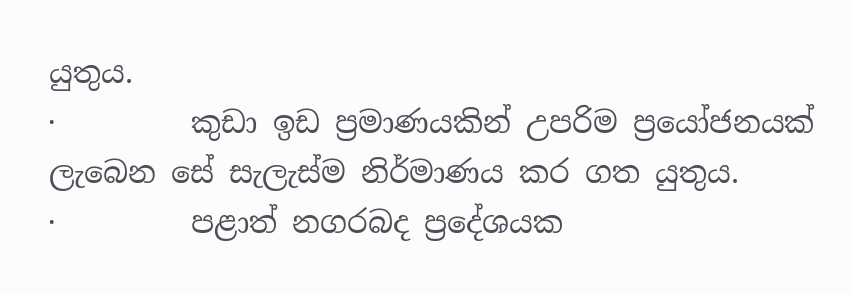යුතුය.
·         කුඩා ඉඩ ප්‍රමාණයකින් උපරිම ප්‍රයෝජනයක් ලැබෙන සේ සැලැස්ම නිර්මාණය කර ගත යුතුය.
·         පළාත් නගරබද ප්‍රදේශයක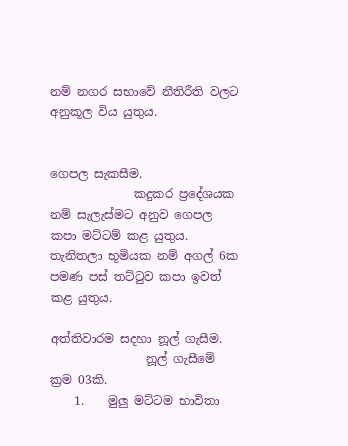නම් නගර සභාවේ නීතිරීති වලට අනුකූල විය යුතුය.


ගෙපල සැකසීම.
              කදුකර ප්‍රදේශයක නම් සැලැස්මට අනුව ගෙපල කපා මට්ටම් කළ යුතුය. තැනිතලා භූමියක නම් අගල් 6ක පමණ පස් තට්ටුව කපා ඉවත් කළ යුතුය.

අත්තිවාරම සදහා නූල් ගැසීම.
                නූල් ගැසීමේ ක්‍රම 03කි.
    1.    මුලු මට්ටම භාවිතා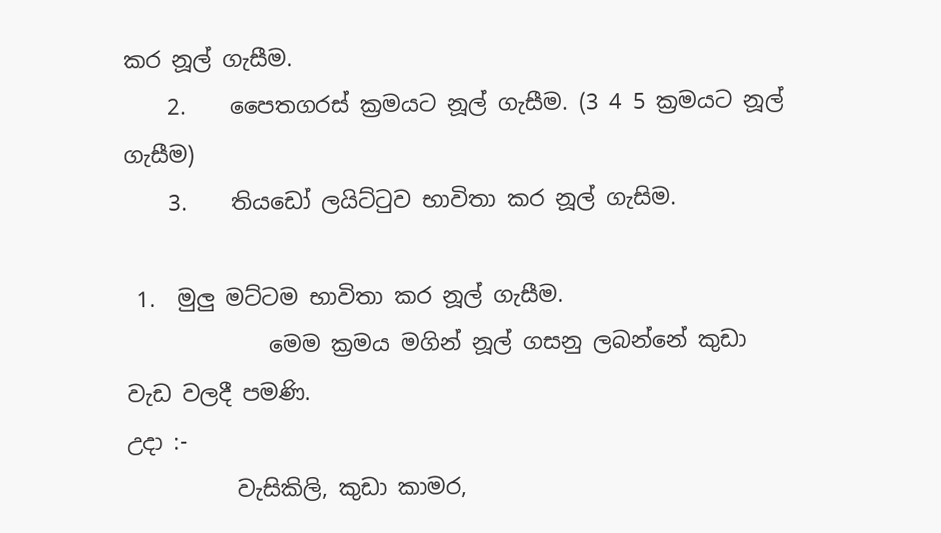කර නූල් ගැසීම.
    2.    පෛතගරස් ක්‍රමයට නූල් ගැසීම. (3 4 5 ක්‍රමයට නූල් ගැසීම)
    3.    තියඩෝ ලයිට්ටුව භාවිතා කර නූල් ගැසිම.

 1.  මුලු මට්ටම භාවිතා කර නූල් ගැසීම.
             මෙම ක්‍රමය මගින් නූල් ගසනු ලබන්නේ කුඩා වැඩ වලදී පමණි.
උදා :-
          වැසිකිලි, කුඩා කාමර,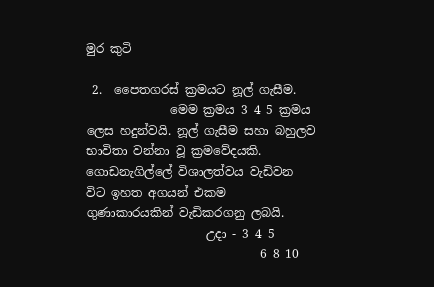මුර කුටි

 2.  පෛතගරස් ක්‍රමයට නූල් ගැසීම.
              මෙම ක්‍රමය 3 4 5 ක්‍රමය ලෙස හදුන්වයි. නූල් ගැසීම සහා බහුලව භාවිතා වන්නා වූ ක්‍රමවේදයකි. ගොඩනැගිල්ලේ විශාලත්වය වැඩිවන විට ඉහත අගයන් එකම ගුණාකාරයකින් වැඩිකරගනු ලබයි.
                    උදා - 3 4 5
                             6 8 10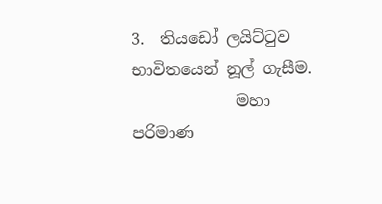3.  තියඩෝ ලයිට්ටුව භාවිතයෙන් නූල් ගැසීම.
             මහා පරිමාණ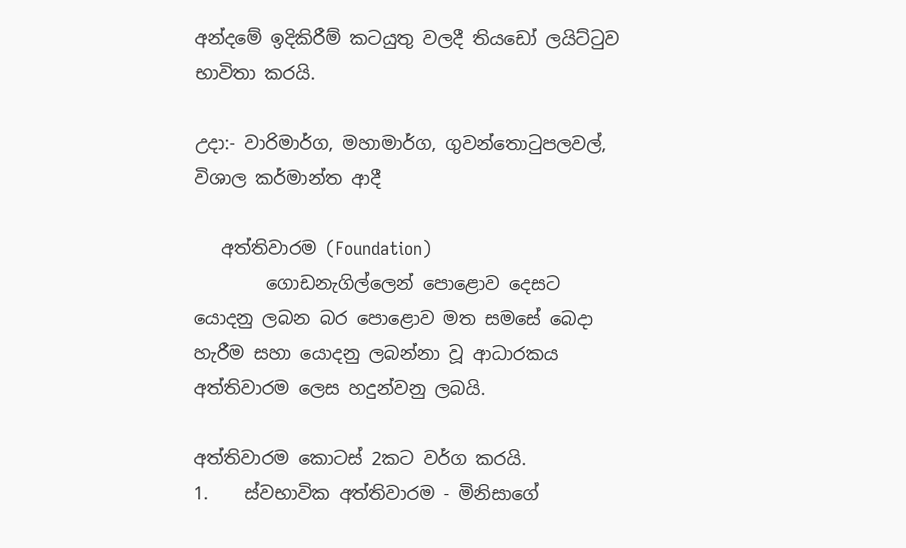අන්දමේ ඉදිකිරීම් කටයුතු වලදී තියඩෝ ලයිට්ටුව භාවිතා කරයි.

උදා:- වාරිමාර්ග, මහාමාර්ග, ගුවන්තොටුපලවල්, විශාල කර්මාන්ත ආදී

   අත්තිවාරම (Foundation)
        ගොඩනැගිල්ලෙන් පොළොව දෙසට යොදනු ලබන බර පොළොව මත සමසේ බෙදා හැරීම සහා යොදනු ලබන්නා වූ ආධාරකය අත්තිවාරම ලෙස හදුන්වනු ලබයි.

අත්තිවාරම කොටස් 2කට වර්ග කරයි.
1.    ස්වභාවික අත්තිවාරම - මිනිසාගේ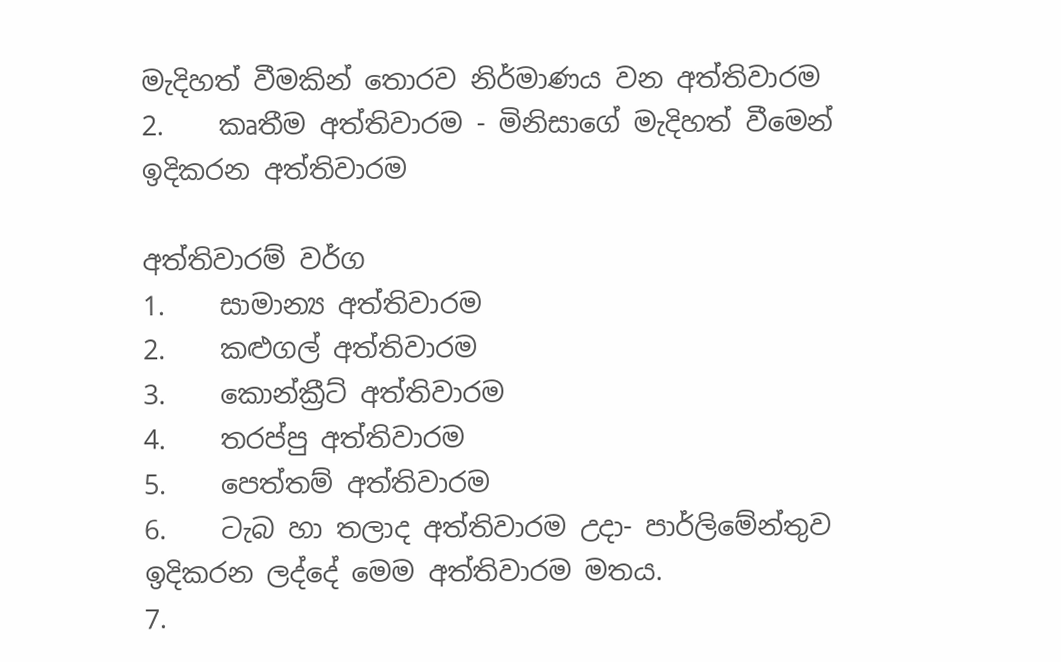මැදිහත් වීමකින් තොරව නිර්මාණය වන අත්තිවාරම
2.    කෘතීම අත්තිවාරම - මිනිසාගේ මැදිහත් වීමෙන් ඉදිකරන අත්තිවාරම

අත්තිවාරම් වර්ග
1.    සාමාන්‍ය අත්තිවාරම
2.    කළුගල් අත්තිවාරම
3.    කොන්ක්‍රීට් අත්තිවාරම
4.    තරප්පු අත්තිවාරම
5.    පෙත්තම් අත්තිවාරම
6.    ටැබ හා තලාද අත්තිවාරම උදා- පාර්ලිමේන්තුව ඉදිකරන ලද්දේ මෙම අත්තිවාරම මතය.
7.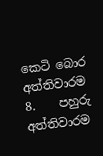කෙටි බොර අත්තිවාරම
8.    පහුරු අත්තිවාරම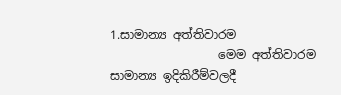1.සාමාන්‍ය අත්තිවාරම
                  මෙම අත්තිවාරම සාමාන්‍ය ඉදිකිරීම්වලදී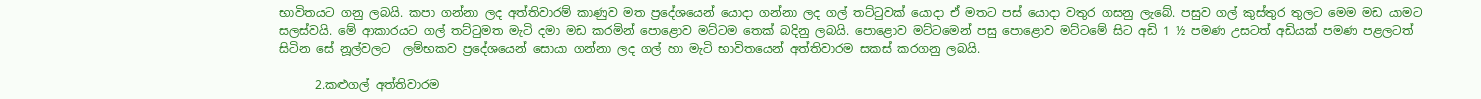භාවිතයට ගනු ලබයි. කපා ගන්නා ලද අත්තිවාරම් කාණුව මත ප්‍රදේශයෙන් යොදා ගන්නා ලද ගල් තට්ටුවක් යොදා ඒ මතට පස් යොදා වතුර ගසනු ලැබේ. පසුව ගල් කුස්තුර තුලට මෙම මඩ යාමට සලස්වයි. මේ ආකාරයට ගල් තට්ටුමත මැටි දමා මඩ කරමින් පොළොව මට්ටම තෙක් බදිනු ලබයි. පොළොව මට්ටමෙන් පසු පොළොව මට්ටමේ සිට අඩි 1 ½ පමණ උසටත් අඩියක් පමණ පළලටත් සිටින සේ නූල්වලට  ලම්භකව ප්‍රදේශයෙන් සොයා ගන්නා ලද ගල් හා මැටි භාවිතයෙන් අත්තිවාරම සකස් කරගනු ලබයි.

      2.කළුගල් අත්තිවාරම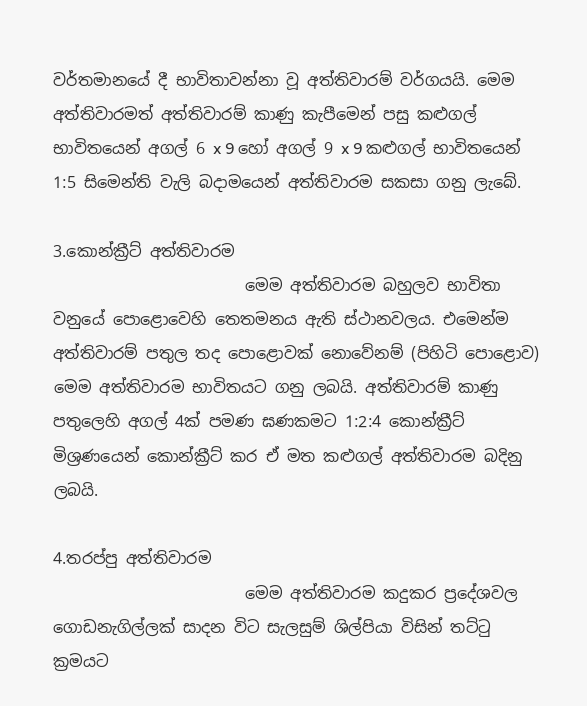වර්තමානයේ දී භාවිතාවන්නා වූ අත්තිවාරම් වර්ගයයි. මෙම අත්තිවාරමත් අත්තිවාරම් කාණු කැපීමෙන් පසු කළුගල් භාවිතයෙන් අගල් 6 x 9 හෝ අගල් 9 x 9 කළුගල් භාවිතයෙන් 1:5 සිමෙන්ති වැලි බදාමයෙන් අත්තිවාරම සකසා ගනු ලැබේ.

3.කොන්ක්‍රීට් අත්තිවාරම
                        මෙම අත්තිවාරම බහුලව භාවිතා වනුයේ පොළොවෙහි තෙතමනය ඇති ස්ථානවලය. එමෙන්ම අත්තිවාරම් පතුල තද පොළොවක් නොවේනම් (පිහිටි පොළොව) මෙම අත්තිවාරම භාවිතයට ගනු ලබයි. අත්තිවාරම් කාණු පතුලෙහි අගල් 4ක් පමණ ඝණකමට 1:2:4 කොන්ක්‍රීට් මිශ්‍රණයෙන් කොන්ක්‍රීට් කර ඒ මත කළුගල් අත්තිවාරම බදිනු ලබයි.

4.තරප්පු අත්තිවාරම
                        මෙම අත්තිවාරම කදුකර ප්‍රදේශවල ගොඩනැගිල්ලක් සාදන විට සැලසුම් ශිල්පියා විසින් තට්ටු ක්‍රමයට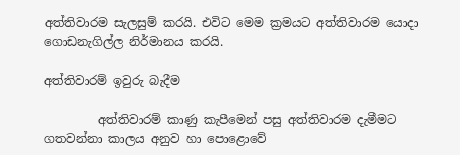අත්තිවාරම සැලසුම් කරයි. එවිට මෙම ක්‍රමයට අත්තිවාරම යොදා ගොඩනැගිල්ල නිර්මානය කරයි.

අත්තිවාරම් ඉවුරු බැදීම

         අත්තිවාරම් කාණු කැපීමෙන් පසු අත්තිවාරම දැමීමට ගතවන්නා කාලය අනුව හා පොළොවේ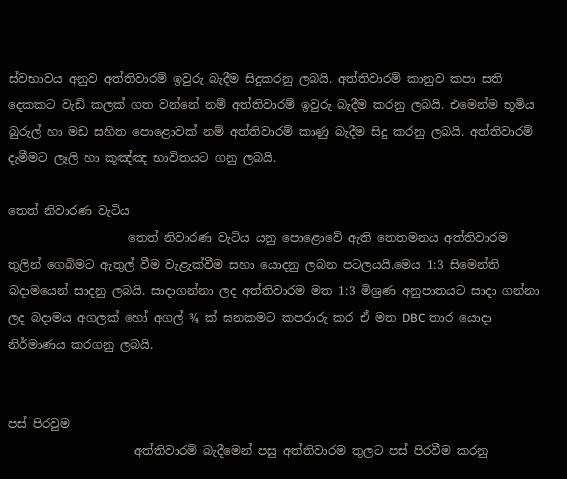ස්වභාවය අනුව අත්තිවාරම් ඉවුරු බැදීම සිදුකරනු ලබයි. අත්තිවාරම් කානුව කපා සති දෙකකට වැඩි කලක් ගත වන්නේ නම් අත්තිවාරම් ඉවුරු බැදීම කරනු ලබයි. එමෙන්ම භූමිය බුරුල් හා මඩ සහිත පොළොවක් නම් අත්තිවාරම් කාණු බැදීම සිදු කරනු ලබයි. අත්තිවාරම් දැමීමට ලෑලි හා කූඤ්ඤ භාවිතයට ගනු ලබයි.

තෙත් නිවාරණ වැටිය
                    තෙත් නිවාරණ වැටිය යනු පොළොවේ ඇති තෙතමනය අත්තිවාරම තුලින් ගෙබිමට ඇතුල් වීම වැළැක්වීම සහා යොදනු ලබන පටලයයි.මෙය 1:3 සිමෙන්ති බදාමයෙන් සාදනු ලබයි. සාදාගන්නා ලද අත්තිවාරම මත 1:3 මිශ්‍රණ අනුපාතයට සාදා ගන්නා ලද බදාමය අගලක් හෝ අගල් ¾ ක් ඝනකමට කපරාරු කර ඒ මත DBC තාර යොදා නිර්මාණය කරගනු ලබයි.


පස් පිරවුම
                     අත්තිවාරම් බැදීමෙන් පසු අත්තිවාරම තුලට පස් පිරවීම කරනු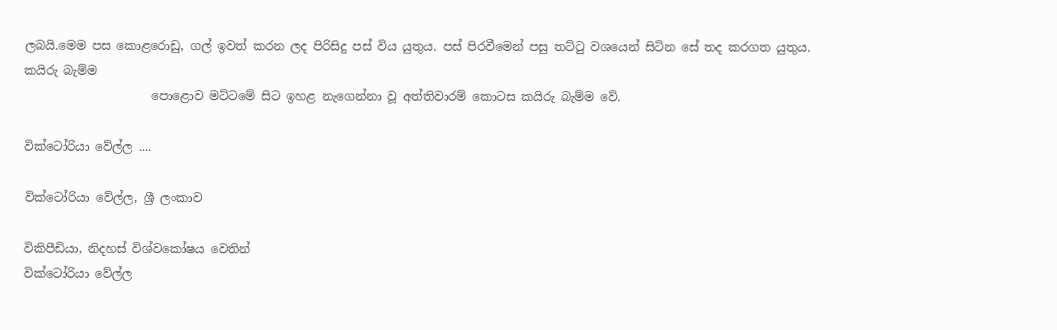ලබයි.මෙම පස කොළරොඩු, ගල් ඉවත් කරන ලද පිරිසිදු පස් විය යුතුය. පස් පිරවීමෙන් පසු තට්ටු වශයෙන් සිටින සේ තද කරගත යුතුය.
කයිරු බැම්ම
                     පොළොව මට්ටමේ සිට ඉහළ නැගෙන්නා වූ අත්තිවාරම් කොටස කයිරු බැම්ම වේ.

වික්ටෝරියා වේල්ල ....

වික්ටෝරියා වේල්ල, ශ්‍රී ලංකාව

විකිපීඩියා, නිදහස් විශ්වකෝෂය වෙතින්
වික්ටෝරියා වේල්ල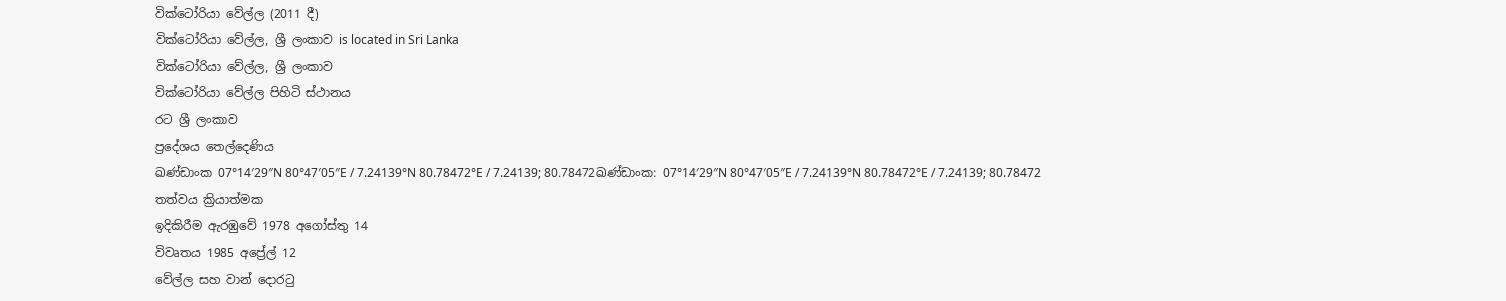වික්ටෝරියා වේල්ල (2011 දී)
වික්ටෝරියා වේල්ල, ශ්‍රී ලංකාව is located in Sri Lanka
වික්ටෝරියා වේල්ල, ශ්‍රී ලංකාව
වික්ටෝරියා වේල්ල පිහිටි ස්ථානය
රට ශ්‍රී ලංකාව
ප්‍රදේශය තෙල්දෙණිය
ඛණ්ඩාංක 07°14′29″N 80°47′05″E / 7.24139°N 80.78472°E / 7.24139; 80.78472ඛණ්ඩාංක: 07°14′29″N 80°47′05″E / 7.24139°N 80.78472°E / 7.24139; 80.78472
තත්වය ක්‍රියාත්මක
ඉදිකිරීම ඇරඹුවේ 1978 අගෝස්තු 14
විවෘතය 1985 අප්‍රේල් 12
වේල්ල සහ වාන් දොරටු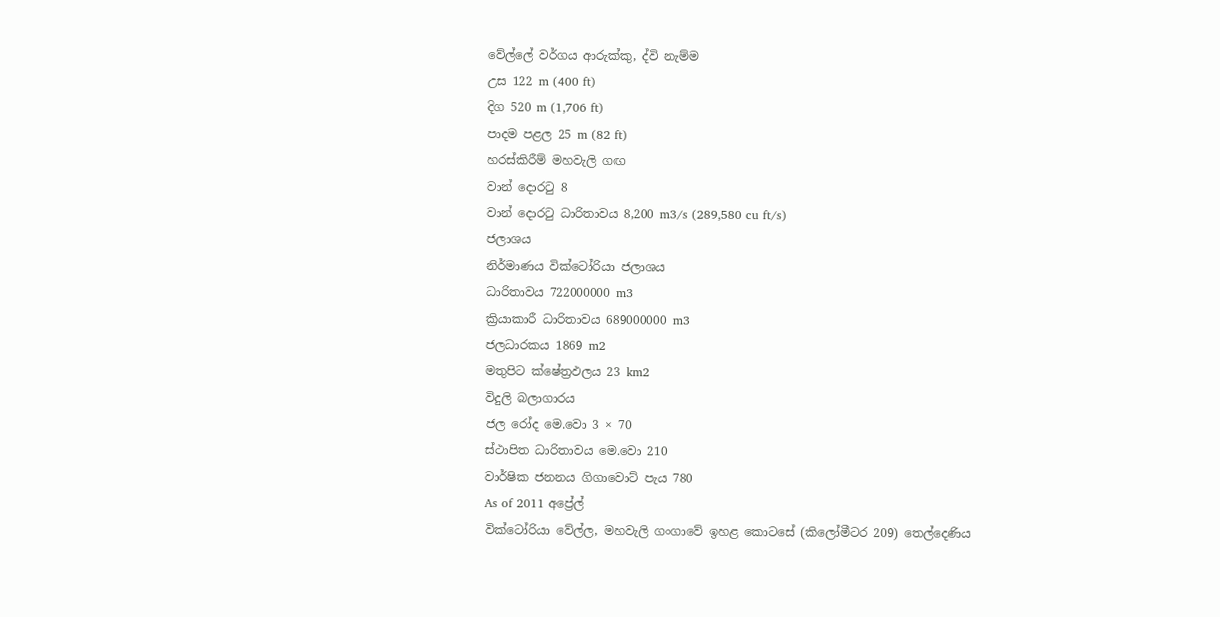වේල්ලේ වර්ගය ආරුක්කු, ද්වි නැම්ම
උස 122 m (400 ft)
දිග 520 m (1,706 ft)
පාදම පළල 25 m (82 ft)
හරස්කිරීම් මහවැලි ගඟ
වාන් දොරටු 8
වාන් දොරටු ධාරිතාවය 8,200 m3/s (289,580 cu ft/s)
ජලාශය
නිර්මාණය වික්ටෝරියා ජලාශය
ධාරිතාවය 722000000 m3
ක්‍රියාකාරී ධාරිතාවය 689000000 m3
ජලධාරකය 1869 m2
මතුපිට ක්ෂේත්‍රඵලය 23 km2
විදුලි බලාගාරය
ජල රෝද මෙ.වො 3 × 70
ස්ථාපිත ධාරිතාවය මෙ.වො 210
වාර්ෂික ජනනය ගිගාවොට් පැය 780
As of 2011 අප්‍රේල්
වික්ටෝරියා වේල්ල, මහවැලි ගංගාවේ ඉහළ කොටසේ (කිලෝමීටර 209) තෙල්දෙණිය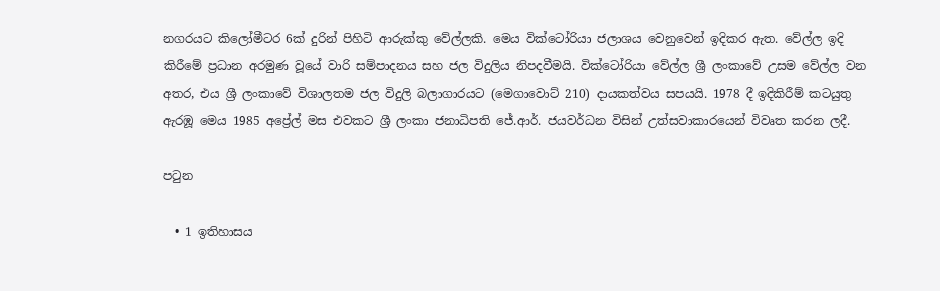නගරයට කිලෝමීටර 6ක් දුරින් පිහිටි ආරුක්කු වේල්ලකි. මෙය වික්ටෝරියා ජලාශය වෙනුවෙන් ඉදිකර ඇත. වේල්ල ඉදි කිරීමේ ප්‍රධාන අරමුණ වූයේ වාරි සම්පාදනය සහ ජල විදුලිය නිපදවීමයි. වික්ටෝරියා වේල්ල ශ්‍රී ලංකාවේ උසම වේල්ල වන අතර, එය ශ්‍රී ලංකාවේ විශාලතම ජල විදුලි බලාගාරයට (මෙගාවොට් 210) දායකත්වය සපයයි. 1978 දී ඉදිකිරීම් කටයුතු ඇරඹූ මෙය 1985 අප්‍රේල් මස එවකට ශ්‍රී ලංකා ජනාධිපති ජේ.ආර්. ජයවර්ධන විසින් උත්සවාකාරයෙන් විවෘත කරන ලදී.

පටුන

  • 1 ඉතිහාසය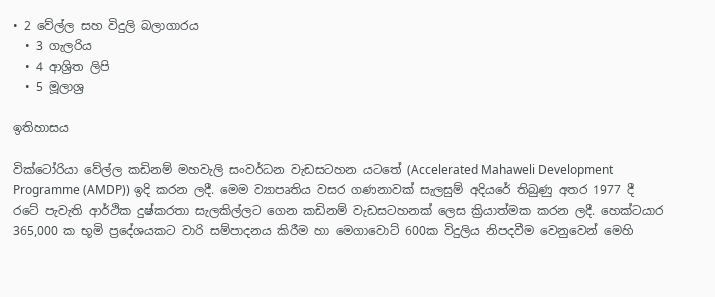• 2 වේල්ල සහ විදුලි බලාගාරය
  • 3 ගැලරිය
  • 4 ආශ්‍රිත ලිපි
  • 5 මූලාශ්‍ර

ඉතිහාසය

වික්ටෝරියා වේල්ල කඩිනම් මහවැලි සංවර්ධන වැඩසටහන යටතේ (Accelerated Mahaweli Development Programme (AMDP)) ඉදි කරන ලදී. මෙම ව්‍යාපෘතිය වසර ගණනාවක් සැලසුම් අදියරේ තිබුණු අතර 1977 දී රටේ පැවැති ආර්ථික දුෂ්කරතා සැලකිල්ලට ගෙන කඩිනම් වැඩසටහනක් ලෙස ක්‍රියාත්මක කරන ලදී. හෙක්ටයාර 365,000 ක භූමි ප්‍රදේශයකට වාරි සම්පාදනය කිරීම හා මෙගාවොට් 600ක විදුලිය නිපදවීම වෙනුවෙන් මෙහි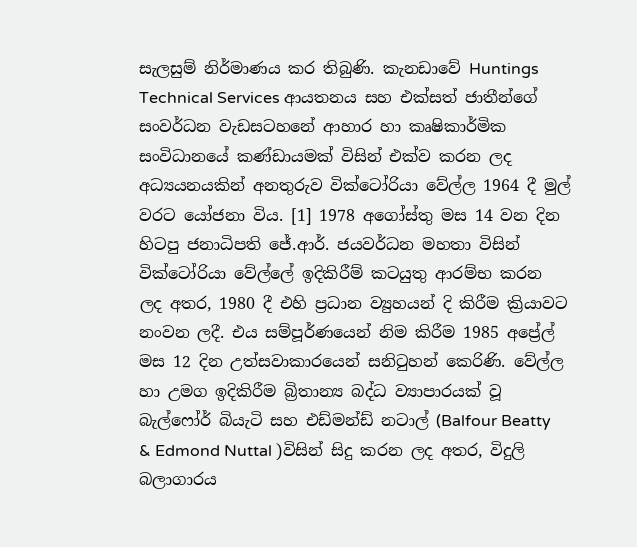සැලසුම් නිර්මාණය කර තිබුණි. කැනඩාවේ Huntings Technical Services ආයතනය සහ එක්සත් ජාතීන්ගේ සංවර්ධන වැඩසටහනේ ආහාර හා කෘෂිකාර්මික සංවිධානයේ කණ්ඩායමක් විසින් එක්ව කරන ලද අධ්‍යයනයකින් අනතුරුව වික්ටෝරියා වේල්ල 1964 දී මුල් වරට යෝජනා විය. [1] 1978 අගෝස්තු මස 14 වන දින හිටපු ජනාධිපති ජේ.ආර්. ජයවර්ධන මහතා විසින් වික්ටෝරියා වේල්ලේ ඉදිකිරීම් කටයුතු ආරම්භ කරන ලද අතර, 1980 දී එහි ප්‍රධාන ව්‍යුහයන් දි කිරීම ක්‍රියාවට නංවන ලදී. එය සම්පූර්ණයෙන් නිම කිරීම 1985 අප්‍රේල් මස 12 දින උත්සවාකාරයෙන් සනි‍ටුහන් කෙරිණි. වේල්ල හා උමග ඉදිකිරීම බ්‍රිතාන්‍ය බද්ධ ව්‍යාපාරයක් වූ බැල්ෆෝර් බියැටි සහ එඩ්මන්ඩ් නටාල් (Balfour Beatty & Edmond Nuttal )විසින් සිදු කරන ලද අතර, විදුලි බලාගාරය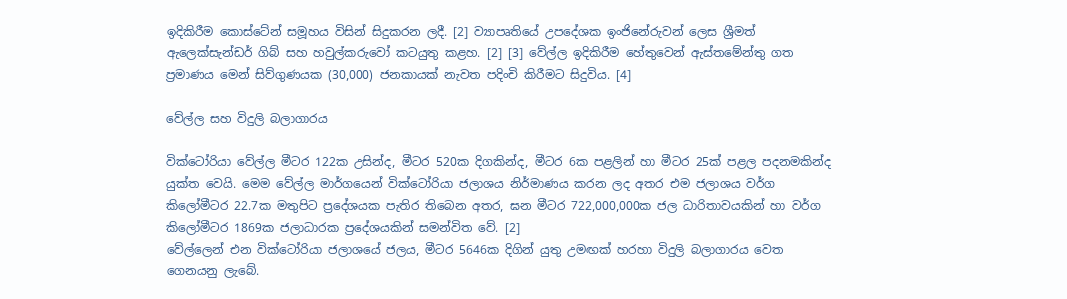ඉදිකිරීම කොස්ටේන් සමූහය විසින් සිදුකරන ලදී. [2] ව්‍යාපෘතියේ උපදේශක ඉංජිනේරුවන් ලෙස ශ්‍රීමත් ඇලෙක්සැන්ඩර් ගිබ් සහ හවුල්කරුවෝ කටයුතු කළහ. [2] [3] වේල්ල ඉදිකිරීම හේතුවෙන් ඇස්තමේන්තු ගත ප්‍රමාණය මෙන් සිව්ගුණයක (30,000) ජනකායක් නැවත පදිංචි කිරීමට සිදුවිය. [4]

වේල්ල සහ විදුලි බලාගාරය

වික්ටෝරියා වේල්ල මීටර 122ක උසින්ද, මීටර 520ක දිගකින්ද, මීටර 6ක පළලින් හා මීටර 25ක් පළල පදනමකින්ද යුක්ත වෙයි. මෙම වේල්ල මාර්ගයෙන් වික්ටෝරියා ජලාශය නිර්මාණය කරන ලද අතර එම ජලාශය වර්ග කිලෝමීටර 22.7ක මතුපිට ප්‍රදේශයක පැතිර තිබෙන අතර, ඝන මීටර 722,000,000ක ජල ධාරිතාවයකින් හා වර්ග කිලෝමීටර 1869ක ජලාධාරක ප්‍රදේශයකින් සමන්විත වේ. [2]
වේල්ලෙන් එන වික්ටෝරියා ජලාශයේ ජලය, මීටර 5646ක දිගින් යුතු උමඟක් හරහා විදුලි බලාගාරය වෙත ගෙනයනු ලැබේ.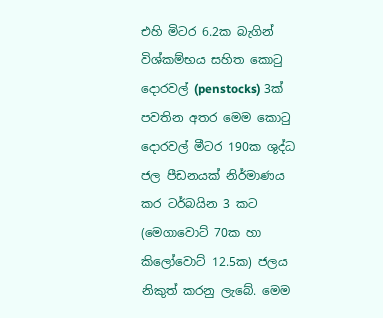එහි මිටර 6.2ක බැගින් විශ්කම්භය සහිත කො‍ටු දොරවල් (penstocks) 3ක් පවතින අතර මෙම කො‍ටු දොරවල් මීටර 190ක ශුද්ධ ජල පීඩනයක් නිර්මාණය කර ටර්බයින 3 කට (මෙගාවොට් 70ක හා කිලෝවොට් 12.5ක) ජලය නිකුත් කරනු ලැබේ. මෙම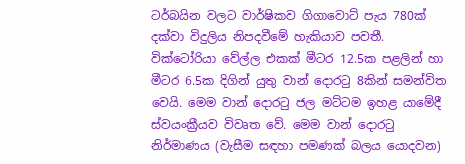ටර්බයින වලට වාර්ෂිකව ගිගාවොට් පැය 780ක් දක්වා විදුලිය නිපදවීමේ හැකියාව පවතී.
වික්ටෝරියා වේල්ල එකක් මීටර 12.5ක පළලින් හා මීටර 6.5ක දිගින් යුතු වාන් දොර‍ටු 8කින් සමන්විත වෙයි. මෙම වාන් දොර‍ටු ජල මට්ටම ඉහළ යාමේදී ස්වයංක්‍රීයව විවෘත වේ. මෙම වාන් දොර‍ටු නිර්මාණය (වැසීම සඳහා පමණක් බලය යොදවන)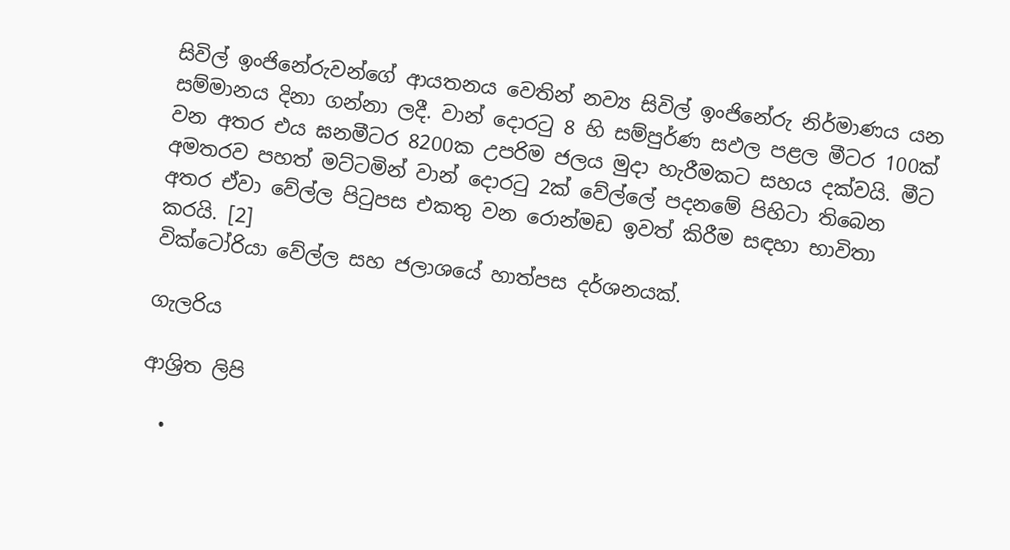සිවිල් ඉංජිනේරුවන්ගේ ආයතනය වෙතින් නව්‍ය සිවිල් ඉංජිනේරු නිර්මාණය යන සම්මානය දිනා ගන්නා ලදී. වාන් දොර‍ටු 8 හි සම්පුර්ණ සඵල පළල මීටර 100ක් වන අතර එය ඝනමීටර 8200ක උපරිම ජලය මුදා හැරීමකට සහය දක්වයි. මීට අමතරව පහත් මට්ටමින් වාන් දොර‍ටු 2ක් වේල්ලේ පදනමේ පිහිටා තිබෙන අතර ඒවා වේල්ල පි‍ටුපස එකතු වන රොන්මඩ ඉවත් කිරීම සඳහා භාවිතා කරයි. [2]
වික්ටෝරියා වේල්ල සහ ජලාශයේ හාත්පස දර්ශනයක්.

ගැලරිය

ආශ්‍රිත ලිපි

  •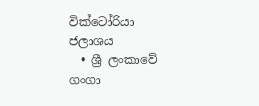වික්ටෝරියා ජලාශය
  • ශ්‍රී ලංකාවේ ගංගා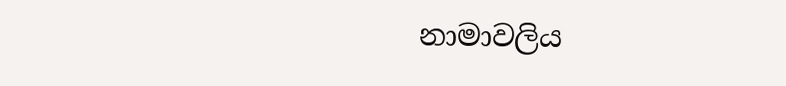නාමාවලිය